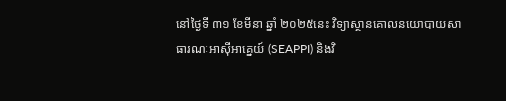នៅថ្ងៃទី ៣១ ខែមីនា ឆ្នាំ ២០២៥នេះ វិទ្យាស្ថានគោលនយោបាយសាធារណៈអាស៊ីអាគ្នេយ៍ (SEAPPI) និងវិ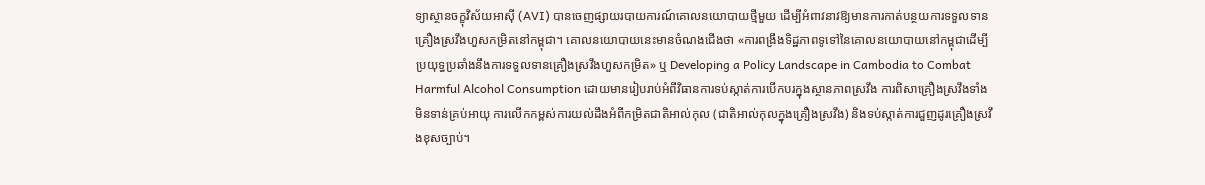ទ្យាស្ថានចក្ខុវិស័យអាស៊ី (AVI) បានចេញផ្សាយរបាយការណ៍គោលនយោបាយថ្មីមួយ ដើម្បីអំពាវនាវឱ្យមានការកាត់បន្ថយការទទួលទានគ្រឿងស្រវឹងហួសកម្រិតនៅកម្ពុជា។ គោលនយោបាយនេះមានចំណងជើងថា «ការពង្រឹងទិដ្ឋភាពទូទៅនៃគោលនយោបាយនៅកម្ពុជាដើម្បីប្រយុទ្ធប្រឆាំងនឹងការទទួលទានគ្រឿងស្រវឹងហួសកម្រិត» ឬ Developing a Policy Landscape in Cambodia to Combat Harmful Alcohol Consumption ដោយមានរៀបរាប់អំពីវិធានការទប់ស្កាត់ការបើកបរក្នុងស្ថានភាពស្រវឹង ការពិសាគ្រឿងស្រវឹងទាំងមិនទាន់គ្រប់អាយុ ការលើកកម្ពស់ការយល់ដឹងអំពីកម្រិតជាតិអាល់កុល (ជាតិអាល់កុលក្នុងគ្រឿងស្រវឹង) និងទប់ស្កាត់ការជួញដូរគ្រឿងស្រវឹងខុសច្បាប់។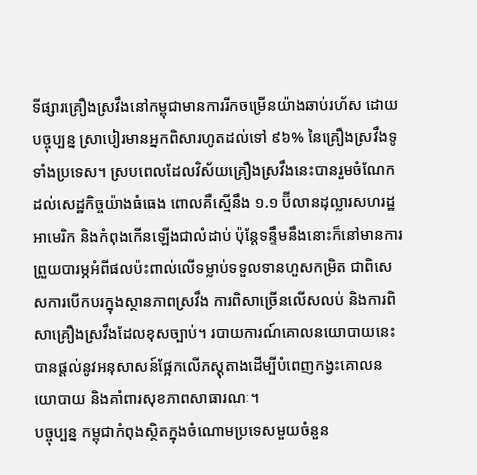ទីផ្សារគ្រឿងស្រវឹងនៅកម្ពុជាមានការរីកចម្រើនយ៉ាងឆាប់រហ័ស ដោយបច្ចុប្បន្ន ស្រាបៀរមានអ្នកពិសារហូតដល់ទៅ ៩៦% នៃគ្រឿងស្រវឹងទូទាំងប្រទេស។ ស្របពេលដែលវិស័យគ្រឿងស្រវឹងនេះបានរួមចំណែកដល់សេដ្ឋកិច្ចយ៉ាងធំធេង ពោលគឺស្មើនឹង ១.១ ប៊ីលានដុល្លារសហរដ្ឋអាមេរិក និងកំពុងកើនឡើងជាលំដាប់ ប៉ុន្តែទន្ទឹមនឹងនោះក៏នៅមានការព្រួយបារម្ភអំពីផលប៉ះពាល់លើទម្លាប់ទទួលទានហួសកម្រិត ជាពិសេសការបើកបរក្នុងស្ថានភាពស្រវឹង ការពិសាច្រើនលើសលប់ និងការពិសាគ្រឿងស្រវឹងដែលខុសច្បាប់។ របាយការណ៍គោលនយោបាយនេះ បានផ្ដល់នូវអនុសាសន៍ផ្អែកលើភស្ដុតាងដើម្បីបំពេញកង្វះគោលនយោបាយ និងគាំពារសុខភាពសាធារណៈ។
បច្ចុប្បន្ន កម្ពុជាកំពុងស្ថិតក្នុងចំណោមប្រទេសមួយចំនួន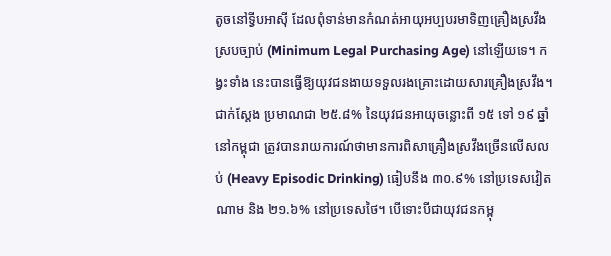តូចនៅទ្វីបអាស៊ី ដែលពុំទាន់មានកំណត់អាយុអប្បបរមាទិញគ្រឿងស្រវឹងស្របច្បាប់ (Minimum Legal Purchasing Age) នៅឡើយទេ។ កង្វះទាំង នេះបានធ្វើឱ្យយុវជនងាយទទួលរងគ្រោះដោយសារគ្រឿងស្រវឹង។ ជាក់ស្ដែង ប្រមាណជា ២៥.៨% នៃយុវជនអាយុចន្លោះពី ១៥ ទៅ ១៩ ឆ្នាំនៅកម្ពុជា ត្រូវបានរាយការណ៍ថាមានការពិសាគ្រឿងស្រវឹងច្រើនលើសលប់ (Heavy Episodic Drinking) ធៀបនឹង ៣០.៩% នៅប្រទេសវៀតណាម និង ២១.៦% នៅប្រទេសថៃ។ បើទោះបីជាយុវជនកម្ពុ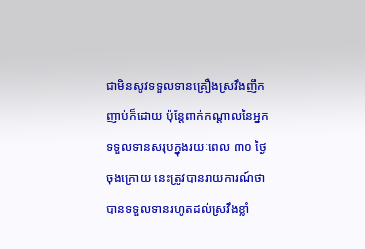ជាមិនសូវទទួលទានគ្រឿងស្រវឹងញឹកញាប់ក៏ដោយ ប៉ុន្តែពាក់កណ្ដាលនៃអ្នកទទួលទានសរុបក្នុងរយៈពេល ៣០ ថ្ងៃចុងក្រោយ នេះត្រូវបានរាយការណ៍ថាបានទទួលទានរហូតដល់ស្រវឹងខ្លាំ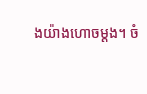ងយ៉ាងហោចម្ដង។ ចំ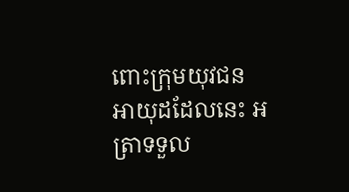ពោះក្រុមយុវជនអាយុដដែលនេះ អត្រាទទួល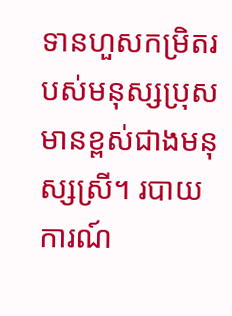ទានហួសកម្រិតរបស់មនុស្សប្រុស មានខ្ពស់ជាងមនុស្សស្រី។ របាយការណ៍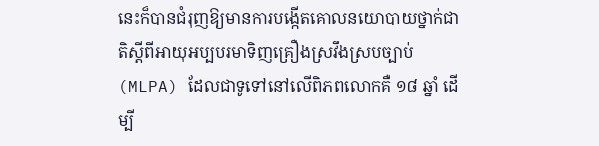នេះក៏បានជំរុញឱ្យមានការបង្កើតគោលនយោបាយថ្នាក់ជាតិស្ដីពីអាយុអប្បបរមាទិញគ្រឿងស្រវឹងស្របច្បាប់ (MLPA) ដែលជាទូទៅនៅលើពិភពលោកគឺ ១៨ ឆ្នាំ ដើម្បី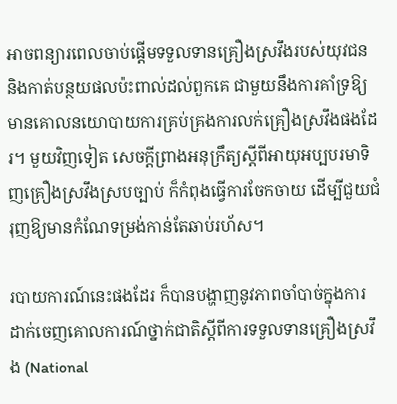អាចពន្យារពេលចាប់ផ្ដើមទទួលទានគ្រឿងស្រវឹងរបស់យុវជន និងកាត់បន្ថយផលប៉ះពាល់ដល់ពួកគេ ជាមួយនឹងការគាំទ្រឱ្យមានគោលនយោបាយការគ្រប់គ្រងការលក់គ្រឿងស្រវឹងផងដែរ។ មួយវិញទៀត សេចក្តីព្រាងអនុក្រឹត្យស្តីពីអាយុអប្បបរមាទិញគ្រឿងស្រវឹងស្របច្បាប់ ក៏កំពុងធ្វើការចែកចាយ ដើម្បីជួយជំរុញឱ្យមានកំណែទម្រង់កាន់តែឆាប់រហ័ស។

របាយការណ៍នេះផងដែរ ក៏បានបង្ហាញនូវភាពចាំបាច់ក្នុងការដាក់ចេញគោលការណ៍ថ្នាក់ជាតិស្ដីពីការទទួលទានគ្រឿងស្រវឹង (National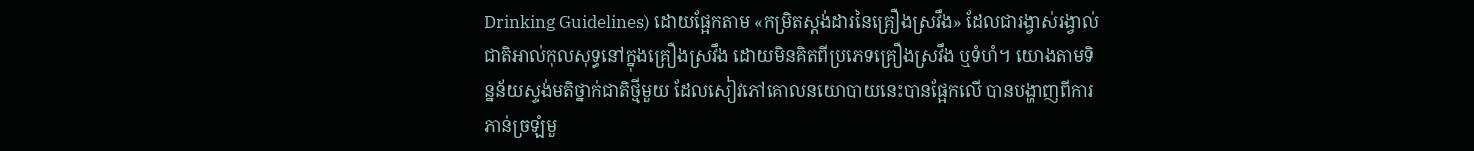Drinking Guidelines) ដោយផ្អែកតាម «កម្រិតស្តង់ដារនៃគ្រឿងស្រវឹង» ដែលជារង្វាស់រង្វាល់ជាតិអាល់កុលសុទ្ធនៅក្នុងគ្រឿងស្រវឹង ដោយមិនគិតពីប្រភេទគ្រឿងស្រវឹង ឬទំហំ។ យោងតាមទិន្នន័យស្ទង់មតិថ្នាក់ជាតិថ្មីមួយ ដែលសៀវភៅគោលនយោបាយនេះបានផ្អែកលើ បានបង្ហាញពីការភាន់ច្រឡំមួ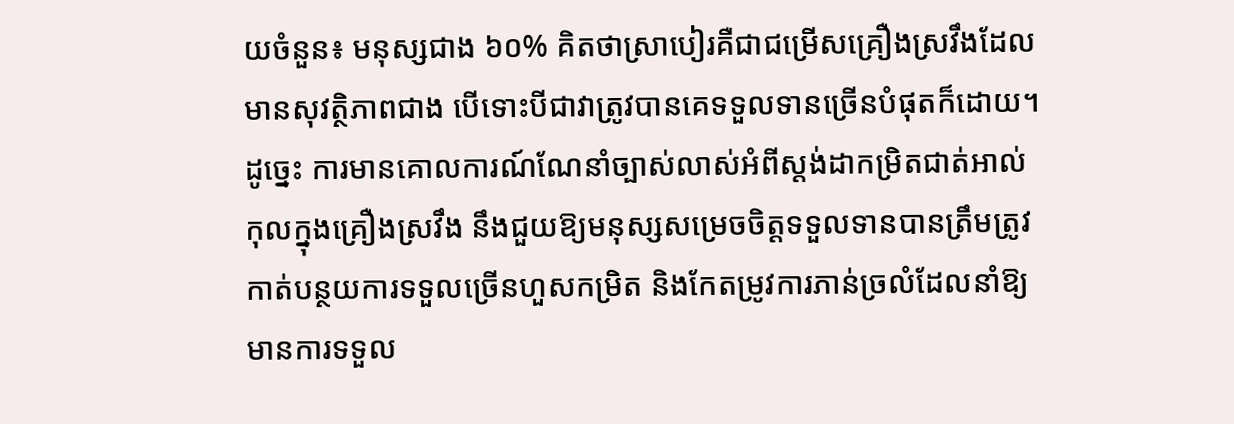យចំនួន៖ មនុស្សជាង ៦០% គិតថាស្រាបៀរគឺជាជម្រើសគ្រឿងស្រវឹងដែលមានសុវត្ថិភាពជាង បើទោះបីជាវាត្រូវបានគេទទួលទានច្រើនបំផុតក៏ដោយ។ ដូច្នេះ ការមានគោលការណ៍ណែនាំច្បាស់លាស់អំពីស្តង់ដាកម្រិតជាត់អាល់កុលក្នុងគ្រឿងស្រវឹង នឹងជួយឱ្យមនុស្សសម្រេចចិត្តទទួលទានបានត្រឹមត្រូវ កាត់បន្ថយការទទួលច្រើនហួសកម្រិត និងកែតម្រូវការភាន់ច្រលំដែលនាំឱ្យមានការទទួល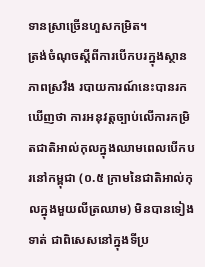ទានស្រាច្រើនហួសកម្រិត។
ត្រង់ចំណុចស្តីពីការបើកបរក្នុងស្ថានភាពស្រវឹង របាយការណ៍នេះបានរកឃើញថា ការអនុវត្តច្បាប់លើការកម្រិតជាតិអាល់កុលក្នុងឈាមពេលបើកបរនៅកម្ពុជា (០.៥ ក្រាមនៃជាតិអាល់កុលក្នុងមួយលីត្រឈាម) មិនបានទៀងទាត់ ជាពិសេសនៅក្នុងទីប្រ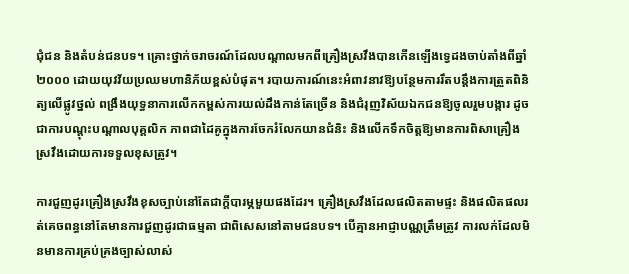ជុំជន និងតំបន់ជនបទ។ គ្រោះថ្នាក់ចរាចរណ៍ដែលបណ្ដាលមកពីគ្រឿងស្រវឹងបានកើនឡើងទ្វេដងចាប់តាំងពីឆ្នាំ ២០០០ ដោយយុវវ័យប្រឈមហានិភ័យខ្ពស់បំផុត។ របាយការណ៍នេះអំពាវនាវឱ្យបន្ថែមការរឹតបន្តឹងការត្រួតពិនិត្យលើផ្លូវថ្នល់ ពង្រឹងយុទ្ធនាការលើកកម្ពស់ការយល់ដឹងកាន់តែច្រើន និងជំរុញវិស័យឯកជនឱ្យចូលរួមបង្ការ ដូចជាការបណ្តុះបណ្តាលបុគ្គលិក ភាពជាដៃគូក្នុងការចែករំលែកយានជំនិះ និងលើកទឹកចិត្តឱ្យមានការពិសាគ្រឿងស្រវឹងដោយការទទួលខុសត្រូវ។

ការជួញដូរគ្រឿងស្រវឹងខុសច្បាប់នៅតែជាក្តីបារម្ភមួយផងដែរ។ គ្រឿងស្រវឹងដែលផលិតតាមផ្ទះ និងផលិតផលរត់គេចពន្ធនៅតែមានការជួញដូរជាធម្មតា ជាពិសេសនៅតាមជនបទ។ បើគ្មានអាជ្ញាបណ្ណត្រឹមត្រូវ ការលក់ដែលមិនមានការគ្រប់គ្រងច្បាស់លាស់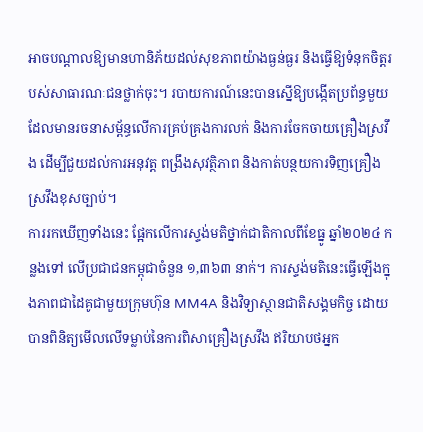អាចបណ្តាលឱ្យមានហានិភ័យដល់សុខភាពយ៉ាងធ្ងន់ធ្ងរ និងធ្វើឱ្យទំនុកចិត្តរបស់សាធារណៈជនថ្លាក់ចុះ។ របាយការណ៍នេះបានស្នើឱ្យបង្កើតប្រព័ន្ធមួយដែលមានរចនាសម្ព័ន្ធលើការគ្រប់គ្រងការលក់ និងការចែកចាយគ្រឿងស្រវឹង ដើម្បីជួយដល់ការអនុវត្ត ពង្រឹងសុវត្ថិភាព និងកាត់បន្ថយការទិញគ្រឿងស្រវឹងខុសច្បាប់។
ការរកឃើញទាំងនេះ ផ្អែកលើការស្ទង់មតិថ្នាក់ជាតិកាលពីខែធ្នូ ឆ្នាំ២០២៤ កន្លងទៅ លើប្រជាជនកម្ពុជាចំនួន ១,៣៦៣ នាក់។ ការស្ទង់មតិនេះធ្វើឡើងក្នុងភាពជាដៃគូជាមួយក្រុមហ៊ុន MM4A និងវិទ្យាស្ថានជាតិសង្គមកិច្ច ដោយបានពិនិត្យមើលលើទម្លាប់នៃការពិសាគ្រឿងស្រវឹង ឥរិយាបថអ្នក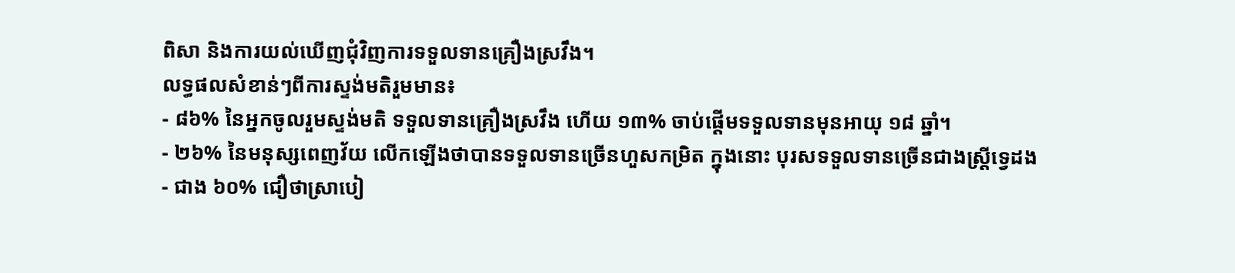ពិសា និងការយល់ឃើញជុំវិញការទទួលទានគ្រឿងស្រវឹង។
លទ្ធផលសំខាន់ៗពីការស្ទង់មតិរួមមាន៖
- ៨៦% នៃអ្នកចូលរួមស្ទង់មតិ ទទួលទានគ្រឿងស្រវឹង ហើយ ១៣% ចាប់ផ្តើមទទួលទានមុនអាយុ ១៨ ឆ្នាំ។
- ២៦% នៃមនុស្សពេញវ័យ លើកឡើងថាបានទទួលទានច្រើនហួសកម្រិត ក្នុងនោះ បុរសទទួលទានច្រើនជាងស្ត្រីទ្វេដង
- ជាង ៦០% ជឿថាស្រាបៀ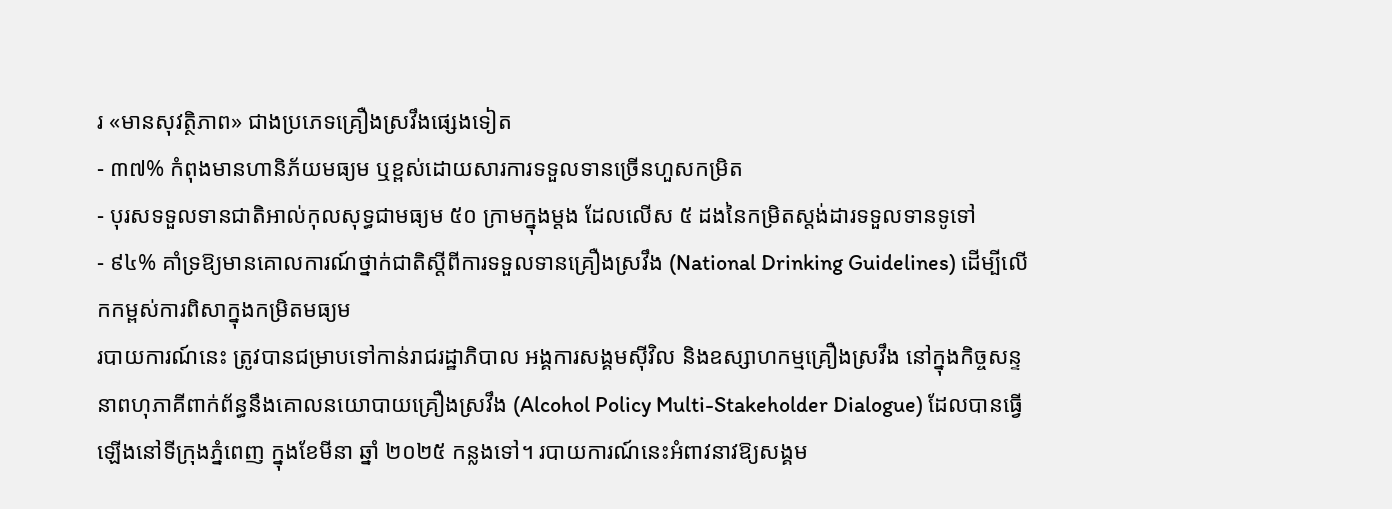រ «មានសុវត្ថិភាព» ជាងប្រភេទគ្រឿងស្រវឹងផ្សេងទៀត
- ៣៧% កំពុងមានហានិភ័យមធ្យម ឬខ្ពស់ដោយសារការទទួលទានច្រើនហួសកម្រិត
- បុរសទទួលទានជាតិអាល់កុលសុទ្ធជាមធ្យម ៥០ ក្រាមក្នុងម្ដង ដែលលើស ៥ ដងនៃកម្រិតស្តង់ដារទទួលទានទូទៅ
- ៩៤% គាំទ្រឱ្យមានគោលការណ៍ថ្នាក់ជាតិស្ដីពីការទទួលទានគ្រឿងស្រវឹង (National Drinking Guidelines) ដើម្បីលើកកម្ពស់ការពិសាក្នុងកម្រិតមធ្យម
របាយការណ៍នេះ ត្រូវបានជម្រាបទៅកាន់រាជរដ្ឋាភិបាល អង្គការសង្គមស៊ីវិល និងឧស្សាហកម្មគ្រឿងស្រវឹង នៅក្នុងកិច្ចសន្ទនាពហុភាគីពាក់ព័ន្ធនឹងគោលនយោបាយគ្រឿងស្រវឹង (Alcohol Policy Multi-Stakeholder Dialogue) ដែលបានធ្វើឡើងនៅទីក្រុងភ្នំពេញ ក្នុងខែមីនា ឆ្នាំ ២០២៥ កន្លងទៅ។ របាយការណ៍នេះអំពាវនាវឱ្យសង្គម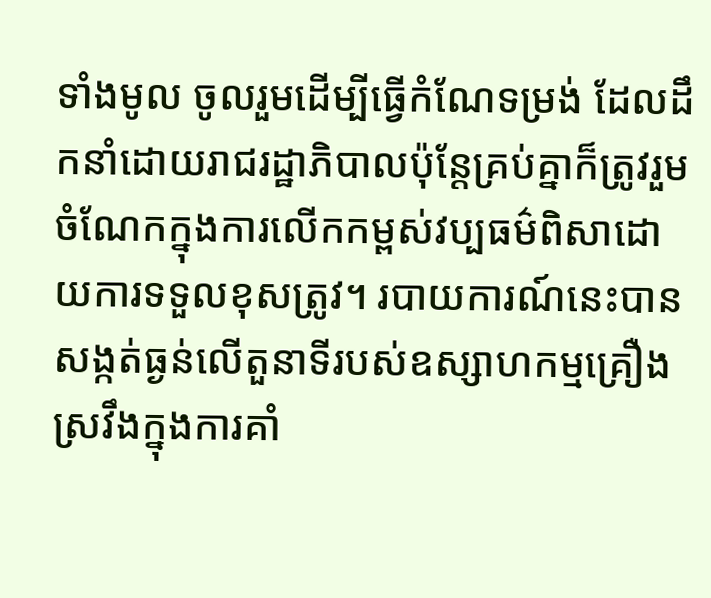ទាំងមូល ចូលរួមដើម្បីធ្វើកំណែទម្រង់ ដែលដឹកនាំដោយរាជរដ្ឋាភិបាលប៉ុន្តែគ្រប់គ្នាក៏ត្រូវរួមចំណែកក្នុងការលើកកម្ពស់វប្បធម៌ពិសាដោយការទទួលខុសត្រូវ។ របាយការណ៍នេះបានសង្កត់ធ្ងន់លើតួនាទីរបស់ឧស្សាហកម្មគ្រឿងស្រវឹងក្នុងការគាំ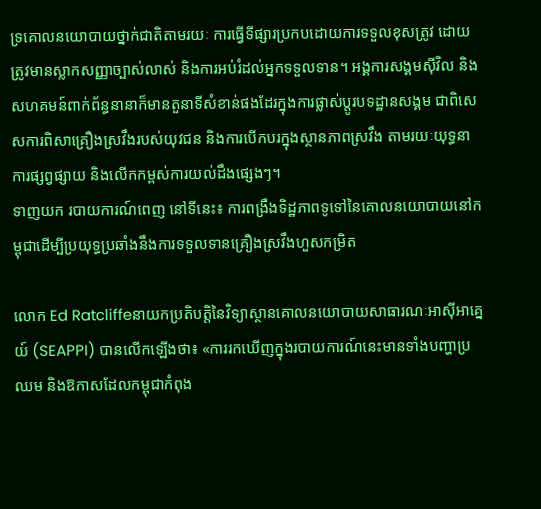ទ្រគោលនយោបាយថ្នាក់ជាតិតាមរយៈ ការធ្វើទីផ្សារប្រកបដោយការទទួលខុសត្រូវ ដោយត្រូវមានស្លាកសញ្ញាច្បាស់លាស់ និងការអប់រំដល់អ្នកទទួលទាន។ អង្គការសង្គមស៊ីវិល និងសហគមន៍ពាក់ព័ន្ធនានាក៏មានតួនាទីសំខាន់ផងដែរក្នុងការផ្លាស់ប្តូរបទដ្ឋានសង្គម ជាពិសេសការពិសាគ្រឿងស្រវឹងរបស់យុវជន និងការបើកបរក្នុងស្ថានភាពស្រវឹង តាមរយៈយុទ្ធនាការផ្សព្វផ្សាយ និងលើកកម្ពស់ការយល់ដឹងផ្សេងៗ។
ទាញយក របាយការណ៍ពេញ នៅទីនេះ៖ ការពង្រឹងទិដ្ឋភាពទូទៅនៃគោលនយោបាយនៅកម្ពុជាដើម្បីប្រយុទ្ធប្រឆាំងនឹងការទទួលទានគ្រឿងស្រវឹងហួសកម្រិត

លោក Ed Ratcliffeនាយកប្រតិបត្តិនៃវិទ្យាស្ថានគោលនយោបាយសាធារណៈអាស៊ីអាគ្នេយ៍ (SEAPPI) បានលើកឡើងថា៖ «ការរកឃើញក្នុងរបាយការណ៍នេះមានទាំងបញ្ហាប្រឈម និងឱកាសដែលកម្ពុជាកំពុង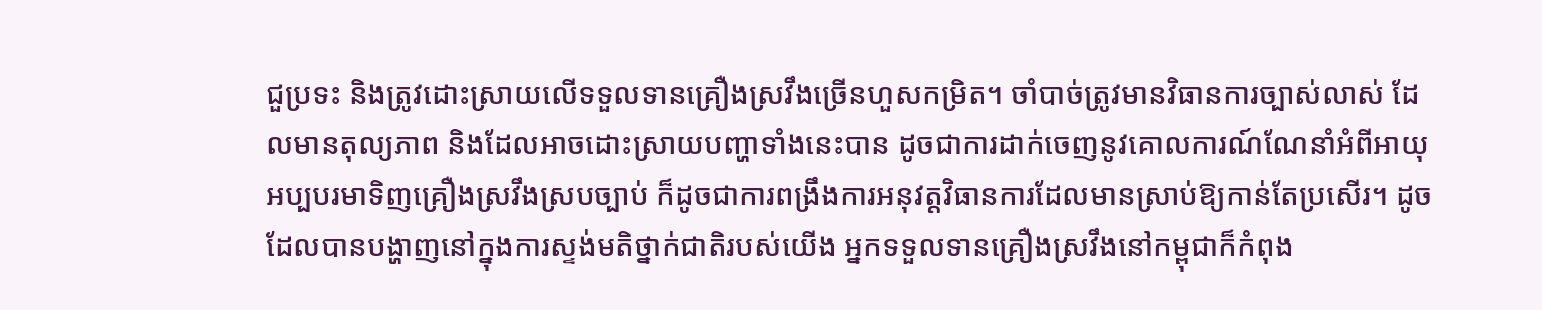ជួប្រទះ និងត្រូវដោះស្រាយលើទទួលទានគ្រឿងស្រវឹងច្រើនហួសកម្រិត។ ចាំបាច់ត្រូវមានវិធានការច្បាស់លាស់ ដែលមានតុល្យភាព និងដែលអាចដោះស្រាយបញ្ហាទាំងនេះបាន ដូចជាការដាក់ចេញនូវគោលការណ៍ណែនាំអំពីអាយុអប្បបរមាទិញគ្រឿងស្រវឹងស្របច្បាប់ ក៏ដូចជាការពង្រឹងការអនុវត្តវិធានការដែលមានស្រាប់ឱ្យកាន់តែប្រសើរ។ ដូចដែលបានបង្ហាញនៅក្នុងការស្ទង់មតិថ្នាក់ជាតិរបស់យើង អ្នកទទួលទានគ្រឿងស្រវឹងនៅកម្ពុជាក៏កំពុង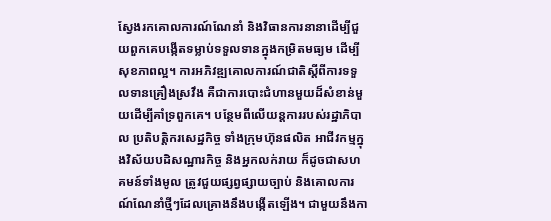ស្វែងរកគោលការណ៍ណែនាំ និងវិធានការនានាដើម្បីជួយពួកគេបង្កើតទម្លាប់ទទួលទានក្នុងកម្រិតមធ្យម ដើម្បីសុខភាពល្អ។ ការអភិវឌ្ឍគោលការណ៍ជាតិស្តីពីការទទួលទានគ្រឿងស្រវឹង គឺជាការបោះជំហានមួយដ៏សំខាន់មួយដើម្បីគាំទ្រពួកគេ។ បន្ថែមពីលើយន្តការរបស់រដ្ឋាភិបាល ប្រតិបត្តិករសេដ្ឋកិច្ច ទាំងក្រុមហ៊ុនផលិត អាជីវកម្មក្នុងវិស័យបដិសណ្ឋារកិច្ច និងអ្នកលក់រាយ ក៏ដូចជាសហគមន៍ទាំងមូល ត្រូវជួយផ្សព្វផ្សាយច្បាប់ និងគោលការណ៍ណែនាំថ្មីៗដែលគ្រោងនឹងបង្កើតឡើង។ ជាមួយនឹងកា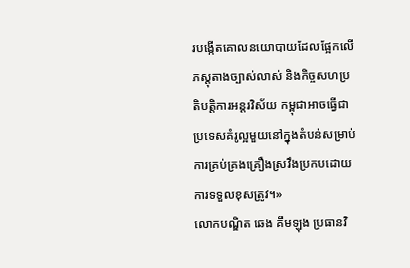របង្កើតគោលនយោបាយដែលផ្អែកលើភស្តុតាងច្បាស់លាស់ និងកិច្ចសហប្រតិបត្តិការអន្តរវិស័យ កម្ពុជាអាចធ្វើជាប្រទេសគំរូល្អមួយនៅក្នុងតំបន់សម្រាប់ការគ្រប់គ្រងគ្រឿងស្រវឹងប្រកបដោយការទទួលខុសត្រូវ។»
លោកបណ្ឌិត ឆេង គឹមឡុង ប្រធានវិ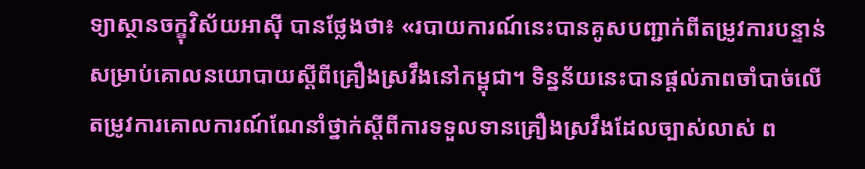ទ្យាស្ថានចក្ខុវិស័យអាស៊ី បានថ្លែងថា៖ «របាយការណ៍នេះបានគូសបញ្ជាក់ពីតម្រូវការបន្ទាន់សម្រាប់គោលនយោបាយស្ដីពីគ្រឿងស្រវឹងនៅកម្ពុជា។ ទិន្នន័យនេះបានផ្ដល់ភាពចាំបាច់លើតម្រូវការគោលការណ៍ណែនាំថ្នាក់ស្ដីពីការទទួលទានគ្រឿងស្រវឹងដែលច្បាស់លាស់ ព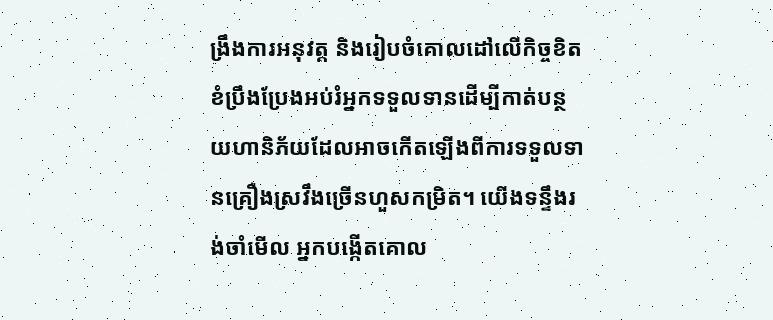ង្រឹងការអនុវត្ត និងរៀបចំគោលដៅលើកិច្ចខិតខំប្រឹងប្រែងអប់រំអ្នកទទួលទានដើម្បីកាត់បន្ថយហានិភ័យដែលអាចកើតឡើងពីការទទួលទានគ្រឿងស្រវឹងច្រើនហួសកម្រិត។ យើងទន្ទឹងរង់ចាំមើល អ្នកបង្កើតគោល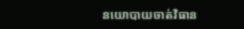នយោបាយចាត់វិធាន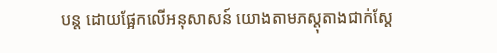បន្ត ដោយផ្អែកលើអនុសាសន៍ យោងតាមភស្តុតាងជាក់ស្ដែ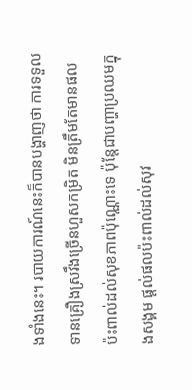ងទាំងនេះ។ របាយការណ៍នេះក៏បានបង្ហាញថា ការទទួលទានគ្រឿងស្រវឹងច្រើនហួសកម្រិត មិនត្រឹមតែមានផលប៉ះពាល់ដល់សុខភាពប៉ុណ្ណោះទេ ប៉ុន្តែជាបញ្ហាប្រឈមក្នុងសង្គម ផ្ដល់ផលប៉ះពាល់ដល់សុវ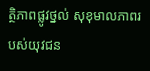ត្ថិភាពផ្លូវថ្នល់ សុខុមាលភាពរបស់យុវជន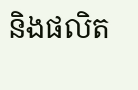និងផលិត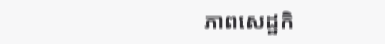ភាពសេដ្ឋកិ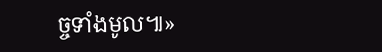ច្ចទាំងមូល៕»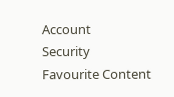Account
Security
Favourite Content